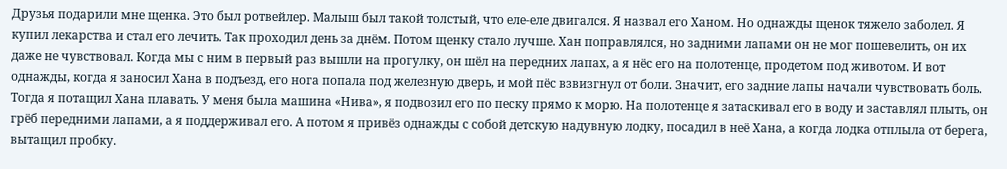Друзья подарили мне щенка. Это был ротвейлер. Малыш был такой толстый, что еле-еле двигался. Я назвал его Ханом. Но однажды щенок тяжело заболел. Я купил лекарства и стал его лечить. Так проходил день за днём. Потом щенку стало лучше. Хан поправлялся, но задними лапами он не мог пошевелить, он их даже не чувствовал. Когда мы с ним в первый раз вышли на прогулку, он шёл на передних лапах, а я нёс его на полотенце, продетом под животом. И вот однажды, когда я заносил Хана в подъезд, его нога попала под железную дверь, и мой пёс взвизгнул от боли. Значит, его задние лапы начали чувствовать боль. Тогда я потащил Хана плавать. У меня была машина «Нива», я подвозил его по песку прямо к морю. На полотенце я затаскивал его в воду и заставлял плыть, он грёб передними лапами, а я поддерживал его. А потом я привёз однажды с собой детскую надувную лодку, посадил в неё Хана, а когда лодка отплыла от берега, вытащил пробку.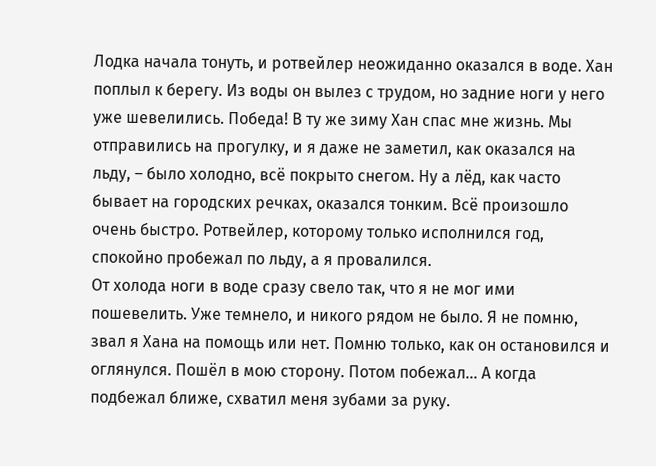Лодка начала тонуть, и ротвейлер неожиданно оказался в воде. Хан поплыл к берегу. Из воды он вылез с трудом, но задние ноги у него уже шевелились. Победа! В ту же зиму Хан спас мне жизнь. Мы отправились на прогулку, и я даже не заметил, как оказался на льду, – было холодно, всё покрыто снегом. Ну а лёд, как часто бывает на городских речках, оказался тонким. Всё произошло очень быстро. Ротвейлер, которому только исполнился год, спокойно пробежал по льду, а я провалился.
От холода ноги в воде сразу свело так, что я не мог ими пошевелить. Уже темнело, и никого рядом не было. Я не помню, звал я Хана на помощь или нет. Помню только, как он остановился и оглянулся. Пошёл в мою сторону. Потом побежал… А когда подбежал ближе, схватил меня зубами за руку.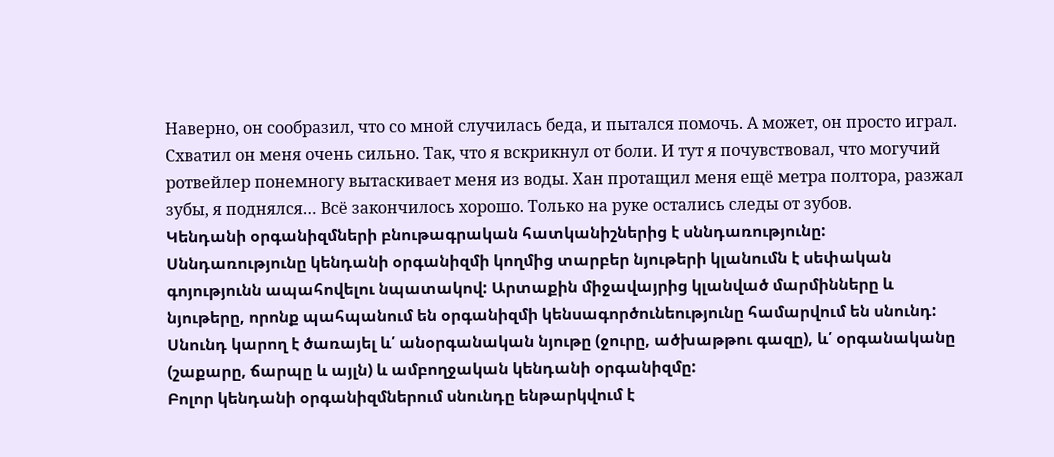Наверно, он сообразил, что со мной случилась беда, и пытался помочь. А может, он просто играл. Схватил он меня очень сильно. Так, что я вскрикнул от боли. И тут я почувствовал, что могучий ротвейлер понемногу вытаскивает меня из воды. Хан протащил меня ещё метра полтора, разжал зубы, я поднялся… Всё закончилось хорошо. Только на руке остались следы от зубов.
Կենդանի օրգանիզմների բնութագրական հատկանիշներից է սննդառությունը:
Սննդառությունը կենդանի օրգանիզմի կողմից տարբեր նյութերի կլանումն է սեփական գոյությունն ապահովելու նպատակով: Արտաքին միջավայրից կլանված մարմինները և նյութերը, որոնք պահպանում են օրգանիզմի կենսագործունեությունը համարվում են սնունդ:
Սնունդ կարող է ծառայել և՛ անօրգանական նյութը (ջուրը, ածխաթթու գազը), և՛ օրգանականը (շաքարը, ճարպը և այլն) և ամբողջական կենդանի օրգանիզմը:
Բոլոր կենդանի օրգանիզմներում սնունդը ենթարկվում է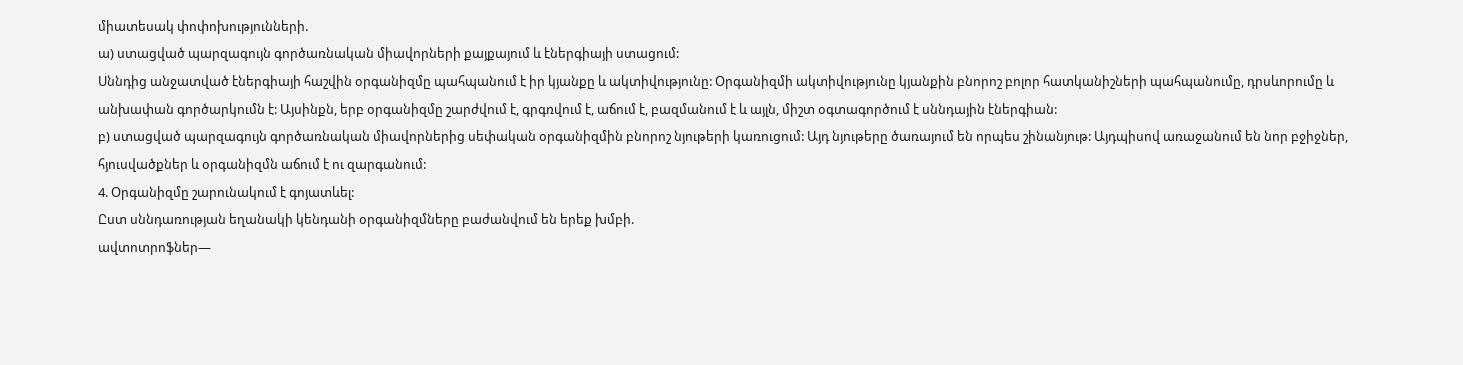միատեսակ փոփոխությունների.
ա) ստացված պարզագույն գործառնական միավորների քայքայում և էներգիայի ստացում:
Սննդից անջատված էներգիայի հաշվին օրգանիզմը պահպանում է իր կյանքը և ակտիվությունը: Օրգանիզմի ակտիվությունը կյանքին բնորոշ բոլոր հատկանիշների պահպանումը, դրսևորումը և անխափան գործարկումն է: Այսինքն, երբ օրգանիզմը շարժվում է, գրգռվում է, աճում է, բազմանում է և այլն, միշտ օգտագործում է սննդային էներգիան:
բ) ստացված պարզագույն գործառնական միավորներից սեփական օրգանիզմին բնորոշ նյութերի կառուցում: Այդ նյութերը ծառայում են որպես շինանյութ: Այդպիսով առաջանում են նոր բջիջներ, հյուսվածքներ և օրգանիզմն աճում է ու զարգանում:
4. Օրգանիզմը շարունակում է գոյատևել:
Ըստ սննդառության եղանակի կենդանի օրգանիզմները բաժանվում են երեք խմբի.
ավտոտրոֆներ—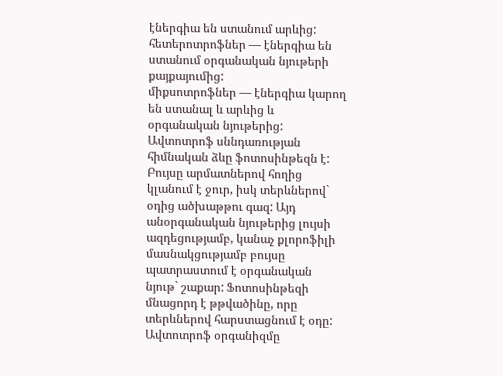էներգիա են ստանում արևից:
հետերոտրոֆներ — էներգիա են ստանում օրգանական նյութերի քայքայումից:
միքսոտրոֆներ — էներգիա կարող են ստանալ և արևից և օրգանական նյութերից:
Ավտոտրոֆ սննդառության հիմնական ձևը ֆոտոսինթեզն է: Բույսը արմատներով հողից կլանում է ջուր, իսկ տերևներով` օդից ածխաթթու գազ: Այդ անօրգանական նյութերից լույսի ազդեցությամբ, կանաչ քլորոֆիլի մասնակցությամբ բույսը պատրաստում է օրգանական նյութ` շաքար: Ֆոտոսինթեզի մնացորդ է թթվածինը, որը տերևներով հարստացնում է օդը: Ավտոտրոֆ օրգանիզմը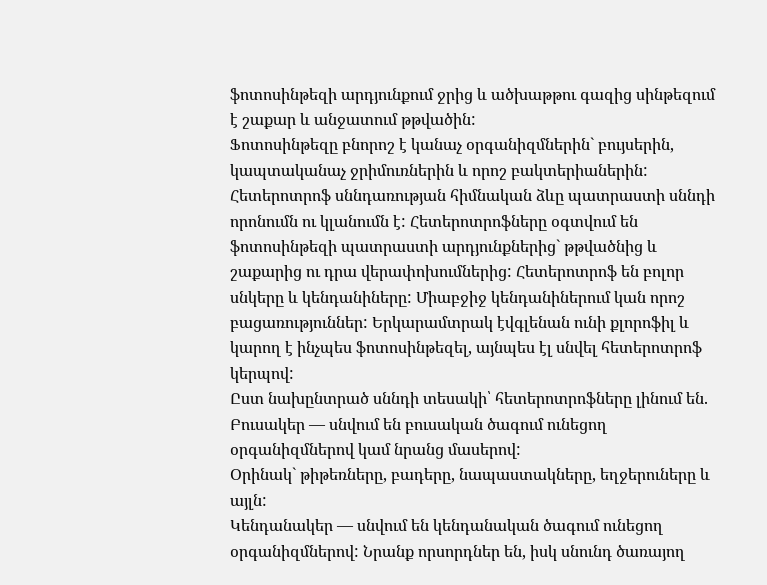ֆոտոսինթեզի արդյունքում ջրից և ածխաթթու գազից սինթեզում է շաքար և անջատում թթվածին:
Ֆոտոսինթեզը բնորոշ է կանաչ օրգանիզմներին` բույսերին, կապտականաչ ջրիմուռներին և որոշ բակտերիաներին: Հետերոտրոֆ սննդառության հիմնական ձևը պատրաստի սննդի որոնումն ու կլանումն է: Հետերոտրոֆները օգտվում են ֆոտոսինթեզի պատրաստի արդյունքներից` թթվածնից և շաքարից ու դրա վերափոխումներից: Հետերոտրոֆ են բոլոր սնկերը և կենդանիները: Միաբջիջ կենդանիներում կան որոշ բացառություններ: Երկարամտրակ էվգլենան ունի քլորոֆիլ և կարող է ինչպես ֆոտոսինթեզել, այնպես էլ սնվել հետերոտրոֆ կերպով:
Ըստ նախընտրած սննդի տեսակի՝ հետերոտրոֆները լինում են.
Բուսակեր — սնվում են բուսական ծագում ունեցող օրգանիզմներով կամ նրանց մասերով:
Օրինակ` թիթեռները, բադերը, նապաստակները, եղջերուները և այլն:
Կենդանակեր — սնվում են կենդանական ծագում ունեցող օրգանիզմներով: Նրանք որսորդներ են, իսկ սնունդ ծառայող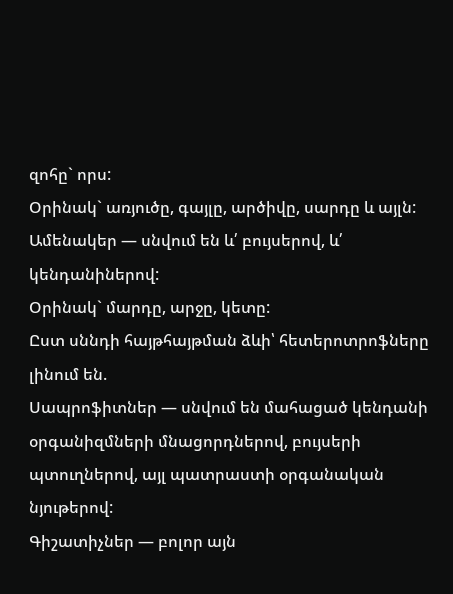զոհը` որս:
Օրինակ` առյուծը, գայլը, արծիվը, սարդը և այլն:
Ամենակեր — սնվում են և՛ բույսերով, և՛ կենդանիներով:
Օրինակ` մարդը, արջը, կետը:
Ըստ սննդի հայթհայթման ձևի՝ հետերոտրոֆները լինում են.
Սապրոֆիտներ — սնվում են մահացած կենդանի օրգանիզմների մնացորդներով, բույսերի պտուղներով, այլ պատրաստի օրգանական նյութերով:
Գիշատիչներ — բոլոր այն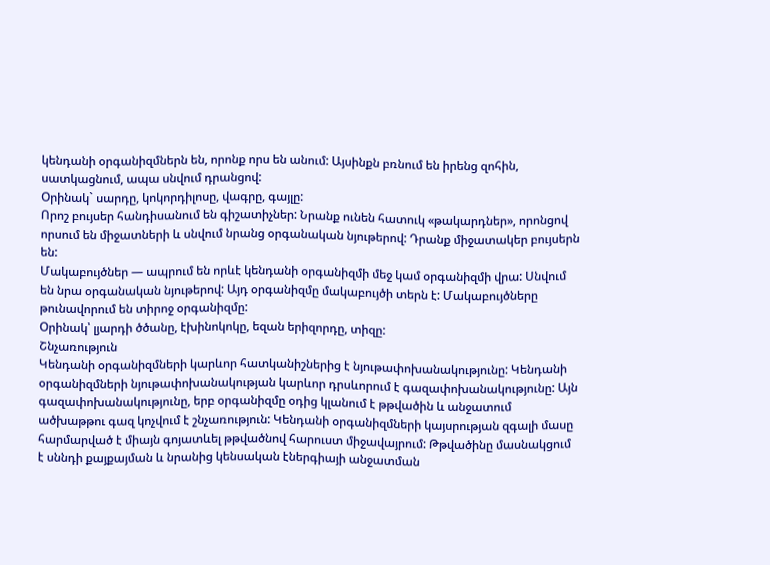կենդանի օրգանիզմներն են, որոնք որս են անում: Այսինքն բռնում են իրենց զոհին, սատկացնում, ապա սնվում դրանցով:
Օրինակ` սարդը, կոկորդիլոսը, վագրը, գայլը:
Որոշ բույսեր հանդիսանում են գիշատիչներ: Նրանք ունեն հատուկ «թակարդներ», որոնցով որսում են միջատների և սնվում նրանց օրգանական նյութերով: Դրանք միջատակեր բույսերն են:
Մակաբույծներ — ապրում են որևէ կենդանի օրգանիզմի մեջ կամ օրգանիզմի վրա: Սնվում են նրա օրգանական նյութերով: Այդ օրգանիզմը մակաբույծի տերն է: Մակաբույծները թունավորում են տիրոջ օրգանիզմը:
Օրինակ՝ լյարդի ծծանը, էխինոկոկը, եզան երիզորդը, տիզը:
Շնչառություն
Կենդանի օրգանիզմների կարևոր հատկանիշներից է նյութափոխանակությունը: Կենդանի օրգանիզմների նյութափոխանակության կարևոր դրսևորում է գազափոխանակությունը: Այն գազափոխանակությունը, երբ օրգանիզմը օդից կլանում է թթվածին և անջատում ածխաթթու գազ կոչվում է շնչառություն: Կենդանի օրգանիզմների կայսրության զգալի մասը հարմարված է միայն գոյատևել թթվածնով հարուստ միջավայրում: Թթվածինը մասնակցում է սննդի քայքայման և նրանից կենսական էներգիայի անջատման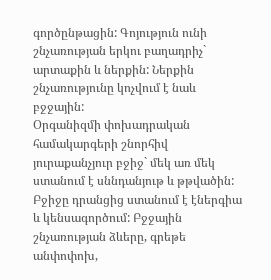գործընթացին: Գոյություն ունի շնչառության երկու բաղադրիչ` արտաքին և ներքին: Ներքին շնչառությունը կոչվում է նաև բջջային:
Օրգանիզմի փոխադրական համակարգերի շնորհիվ յուրաքանչյուր բջիջ` մեկ առ մեկ ստանում է սննդանյութ և թթվածին: Բջիջը դրանցից ստանում է էներգիա և կենսագործում: Բջջային շնչառության ձևերը, գրեթե անփոփոխ,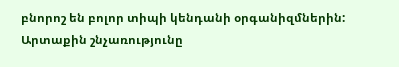բնորոշ են բոլոր տիպի կենդանի օրգանիզմներին: Արտաքին շնչառությունը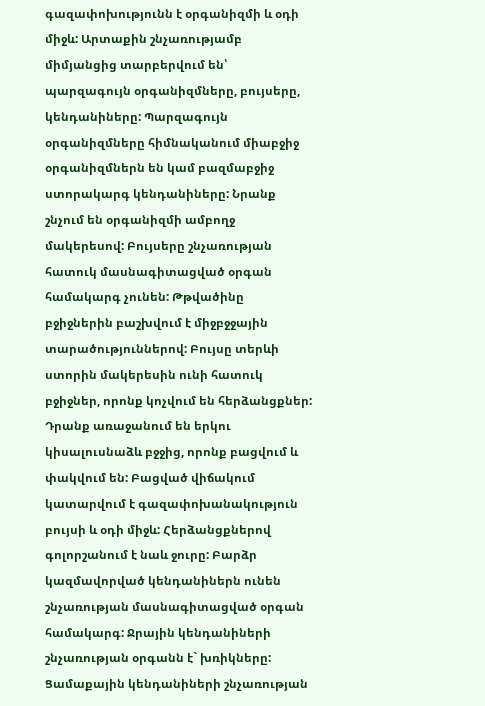գազափոխությունն է օրգանիզմի և օդի միջև: Արտաքին շնչառությամբ միմյանցից տարբերվում են՝ պարզագույն օրգանիզմները, բույսերը, կենդանիները: Պարզագույն օրգանիզմները հիմնականում միաբջիջ օրգանիզմներն են կամ բազմաբջիջ ստորակարգ կենդանիները: Նրանք շնչում են օրգանիզմի ամբողջ մակերեսով: Բույսերը շնչառության հատուկ մասնագիտացված օրգան համակարգ չունեն: Թթվածինը բջիջներին բաշխվում է միջբջջային տարածություններով: Բույսը տերևի ստորին մակերեսին ունի հատուկ բջիջներ, որոնք կոչվում են հերձանցքներ: Դրանք առաջանում են երկու կիսալուսնաձև բջջից, որոնք բացվում և փակվում են: Բացված վիճակում կատարվում է գազափոխանակություն բույսի և օդի միջև: Հերձանցքներով գոլորշանում է նաև ջուրը: Բարձր կազմավորված կենդանիներն ունեն շնչառության մասնագիտացված օրգան համակարգ: Ջրային կենդանիների շնչառության օրգանն է` խռիկները: Ցամաքային կենդանիների շնչառության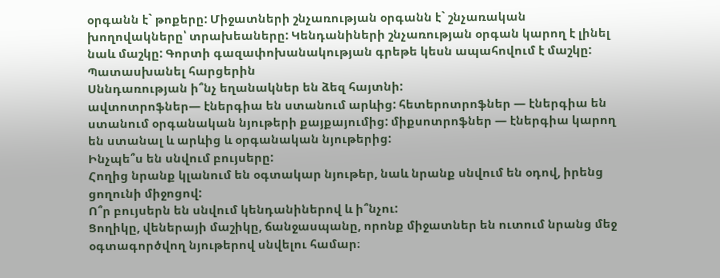օրգանն է` թոքերը: Միջատների շնչառության օրգանն է` շնչառական խողովակները՝ տրախեաները: Կենդանիների շնչառության օրգան կարող է լինել նաև մաշկը: Գորտի գազափոխանակության գրեթե կեսն ապահովում է մաշկը:
Պատասխանել հարցերին
Սննդառության ի՞նչ եղանակներ են ձեզ հայտնի:
ավտոտրոֆներ— էներգիա են ստանում արևից: հետերոտրոֆներ — էներգիա են ստանում օրգանական նյութերի քայքայումից: միքսոտրոֆներ — էներգիա կարող են ստանալ և արևից և օրգանական նյութերից:
Ինչպե՞ս են սնվում բույսերը:
Հողից նրանք կլանում են օգտակար նյութեր, նաև նրանք սնվում են օդով, իրենց ցողունի միջոցով:
Ո՞ր բույսերն են սնվում կենդանիներով և ի՞նչու:
Ցողիկը, վեներայի մաշիկը, ճանջասպանը, որոնք միջատներ են ուտում նրանց մեջ օգտագործվող նյութերով սնվելու համար։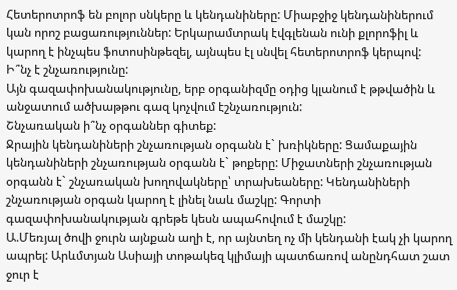Հետերոտրոֆ են բոլոր սնկերը և կենդանիները: Միաբջիջ կենդանիներում կան որոշ բացառություններ: Երկարամտրակ էվգլենան ունի քլորոֆիլ և կարող է ինչպես ֆոտոսինթեզել, այնպես էլ սնվել հետերոտրոֆ կերպով:
Ի՞նչ է շնչառությունը:
Այն գազափոխանակությունը, երբ օրգանիզմը օդից կլանում է թթվածին և անջատում ածխաթթու գազ կոչվում էշնչառություն:
Շնչառական ի՞նչ օրգաններ գիտեք:
Ջրային կենդանիների շնչառության օրգանն է` խռիկները: Ցամաքային կենդանիների շնչառության օրգանն է` թոքերը: Միջատների շնչառության օրգանն է` շնչառական խողովակները՝ տրախեաները: Կենդանիների շնչառության օրգան կարող է լինել նաև մաշկը: Գորտի գազափոխանակության գրեթե կեսն ապահովում է մաշկը:
Ա.Մեռյալ ծովի ջուրն այնքան աղի է, որ այնտեղ ոչ մի կենդանի էակ չի կարող ապրել: Արևմտյան Ասիայի տոթակեզ կլիմայի պատճառով անընդհատ շատ ջուր է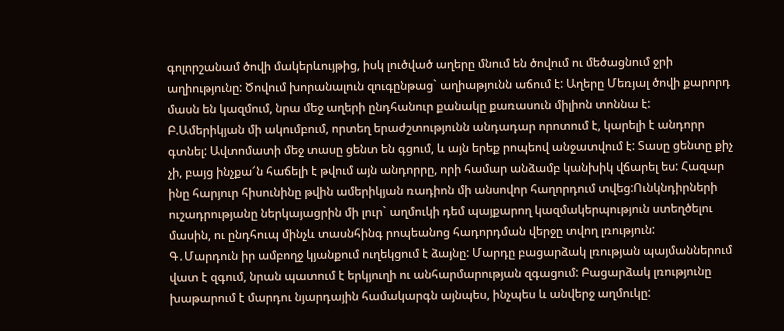գոլորշանամ ծովի մակերևույթից, իսկ լուծված աղերը մնում են ծովում ու մեծացնում ջրի աղիությունը: Ծովում խորանալուն զուգընթաց` աղիաթյունն աճում է: Աղերը Մեռյալ ծովի քարորդ մասն են կազմում, նրա մեջ աղերի ընդհանուր քանակը քառասուն միլիոն տոննա է:
Բ.Ամերիկյան մի ակումբում, որտեղ երաժշտությունն անդադար որոտում է, կարելի է անդորր գտնել: Ավտոմատի մեջ տասը ցենտ են գցում, և այն երեք րոպեով անջատվում է: Տասը ցենտը քիչ չի, բայց ինչքա՜ն հաճելի է թվում այն անդորրը, որի համար անձամբ կանխիկ վճարել ես: Հազար ինը հարյուր հիսունինը թվին ամերիկյան ռադիոն մի անսովոր հաղորդում տվեց:Ունկնդիրների ուշադրությանը ներկայացրին մի լուր` աղմուկի դեմ պայքարող կազմակերպություն ստեղծելու մասին, ու ընդհուպ մինչև տասնհինգ րոպեանոց հադորդման վերջը տվող լռություն:
Գ․Մարդուն իր ամբողջ կյանքում ուղեկցում է ձայնը: Մարդը բացարձակ լռության պայմաններում վատ է զգում, նրան պատում է երկյուղի ու անհարմարության զգացում: Բացարձակ լռությունը խաթարում է մարդու նյարդային համակարգն այնպես, ինչպես և անվերջ աղմուկը: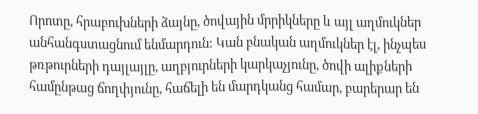Որոտը, հրաբուխների ձայնը, ծովային մրրիկները և այլ աղմուկներ անհանգստացնում ենմարդուն: Կան բնական աղմուկներ էլ, ինչպես թռթուրների դայլայլը, աղբյուրների կարկաչյունը, ծովի ալիքների համընթաց ճողփյունը, հաճելի են մարդկանց համար, բարերար են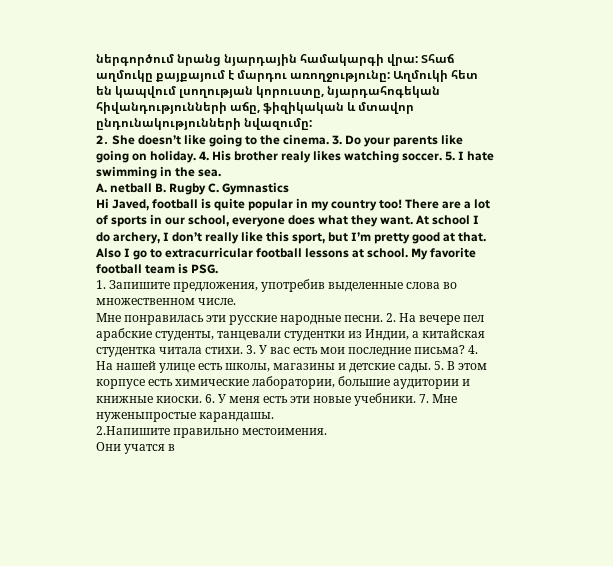ներգործում նրանց նյարդային համակարգի վրա: Տհաճ աղմուկը քայքայում է մարդու առողջությունը: Աղմուկի հետ են կապվում լսողության կորուստը, նյարդահոգեկան հիվանդությունների աճը, ֆիզիկական և մտավոր ընդունակությունների նվազումը:
2․ She doesn’t like going to the cinema. 3. Do your parents like going on holiday. 4. His brother realy likes watching soccer. 5. I hate swimming in the sea.
A. netball B. Rugby C. Gymnastics
Hi Javed, football is quite popular in my country too! There are a lot of sports in our school, everyone does what they want. At school I do archery, I don’t really like this sport, but I’m pretty good at that. Also I go to extracurricular football lessons at school. My favorite football team is PSG.
1. Запишите предложения, употребив выделенные слова во множественном числе.
Мне понравилась эти русские народные песни. 2. На вечере пел арабские студенты, танцевали студентки из Индии, а китайская студентка читала стихи. 3. У вас есть мои последние письма? 4. На нашей улице есть школы, магазины и детские сады. 5. В этом корпусе есть химические лаборатории, большие аудитории и книжные киоски. 6. У меня есть эти новые учебники. 7. Мне нуженыпростые карандашы.
2.Напишите правильно местоимения.
Они учатся в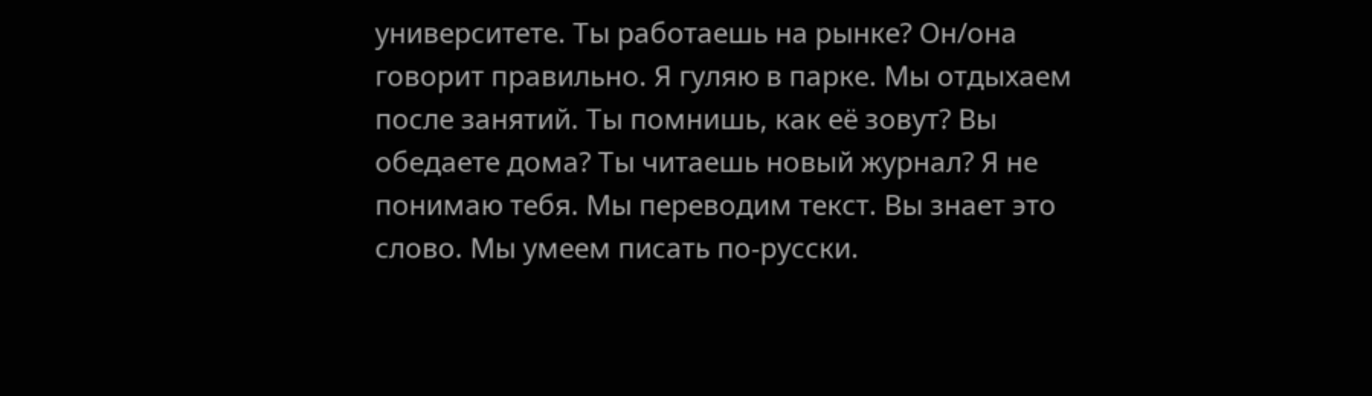университете. Ты работаешь на рынке? Он/она говорит правильно. Я гуляю в парке. Мы отдыхаем после занятий. Ты помнишь, как её зовут? Вы обедаете дома? Ты читаешь новый журнал? Я не понимаю тебя. Мы переводим текст. Вы знает это слово. Мы умеем писать по-русски.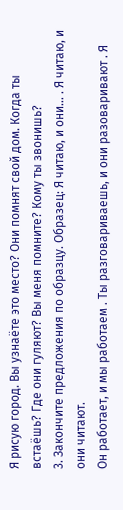Я рисую город. Вы узнаёте это место? Они помнят свой дом. Когда ты встаёшь? Где они гуляют? Вы меня помните? Кому ты звонишь?
3. Закончите предложения по образцу. Образец: Я читаю, и они… . Я читаю, и они читают.
Он работает, и мы работаем . Ты разговариваешь, и они разоваривают . Я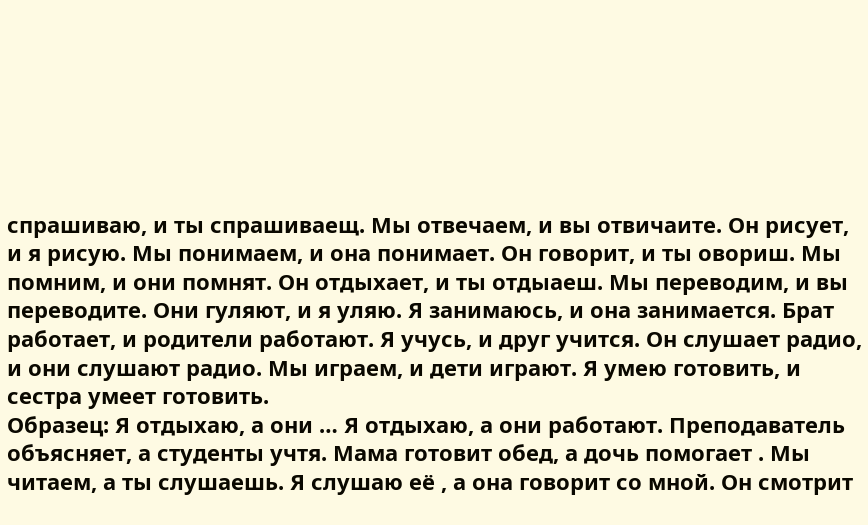спрашиваю, и ты спрашиваещ. Мы отвечаем, и вы отвичаите. Он рисует, и я рисую. Мы понимаем, и она понимает. Он говорит, и ты овориш. Мы помним, и они помнят. Он отдыхает, и ты отдыаеш. Мы переводим, и вы переводите. Они гуляют, и я уляю. Я занимаюсь, и она занимается. Брат работает, и родители работают. Я учусь, и друг учится. Он слушает радио, и они слушают радио. Мы играем, и дети играют. Я умею готовить, и сестра умеет готовить.
Образец: Я отдыхаю, а они … Я отдыхаю, а они работают. Преподаватель объясняет, а студенты учтя. Мама готовит обед, а дочь помогает . Мы читаем, а ты слушаешь. Я слушаю её , а она говорит со мной. Он смотрит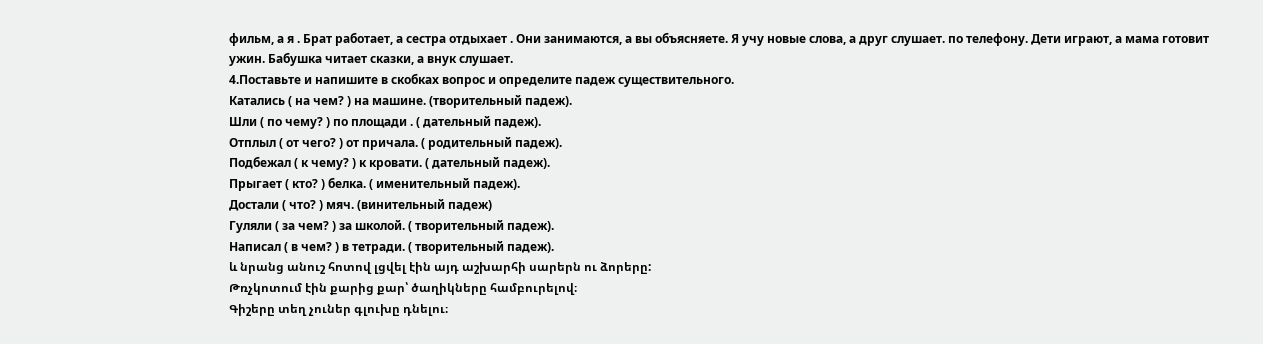фильм, а я . Брат работает, а сестра отдыхает . Они занимаются, а вы объясняете. Я учу новые слова, а друг слушает. по телефону. Дети играют, а мама готовит ужин. Бабушка читает сказки, а внук слушает.
4.Поставьте и напишите в скобках вопрос и определите падеж существительного.
Катались ( на чем? ) на машине. (творительный падеж).
Шли ( по чему? ) по площади . ( дательный падеж).
Отплыл ( от чего? ) от причала. ( родительный падеж).
Подбежал ( к чему? ) к кровати. ( дательный падеж).
Прыгает ( кто? ) белка. ( именительный падеж).
Достали ( что? ) мяч. (винительный падеж)
Гуляли ( за чем? ) за школой. ( творительный падеж).
Написал ( в чем? ) в тетради. ( творительный падеж).
և նրանց անուշ հոտով լցվել էին այդ աշխարհի սարերն ու ձորերը:
Թռչկոտում էին քարից քար՝ ծաղիկները համբուրելով։
Գիշերը տեղ չուներ գլուխը դնելու։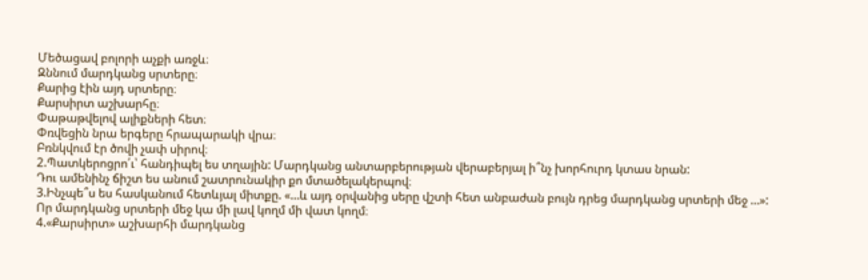Մեծացավ բոլորի աչքի առջև։
Զննում մարդկանց սրտերը։
Քարից էին այդ սրտերը։
Քարսիրտ աշխարհը։
Փաթաթվելով ալիքների հետ։
Փռվեցին նրա երգերը հրապարակի վրա։
Բռնկվում էր ծովի չափ սիրով։
2.Պատկերոցրո՛ւ՝ հանդիպել ես տղային: Մարդկանց անտարբերության վերաբերյալ ի՞նչ խորհուրդ կտաս նրան:
Դու ամենինչ ճիշտ ես անում շատրունակիր քո մտածելակերպով։
3.Ինչպե՞ս ես հասկանում հետևյալ միտքը. «…և այդ օրվանից սերը վշտի հետ անբաժան բույն դրեց մարդկանց սրտերի մեջ …»:
Որ մարդկանց սրտերի մեջ կա մի լավ կողմ մի վատ կողմ։
4.«Քարսիրտ» աշխարհի մարդկանց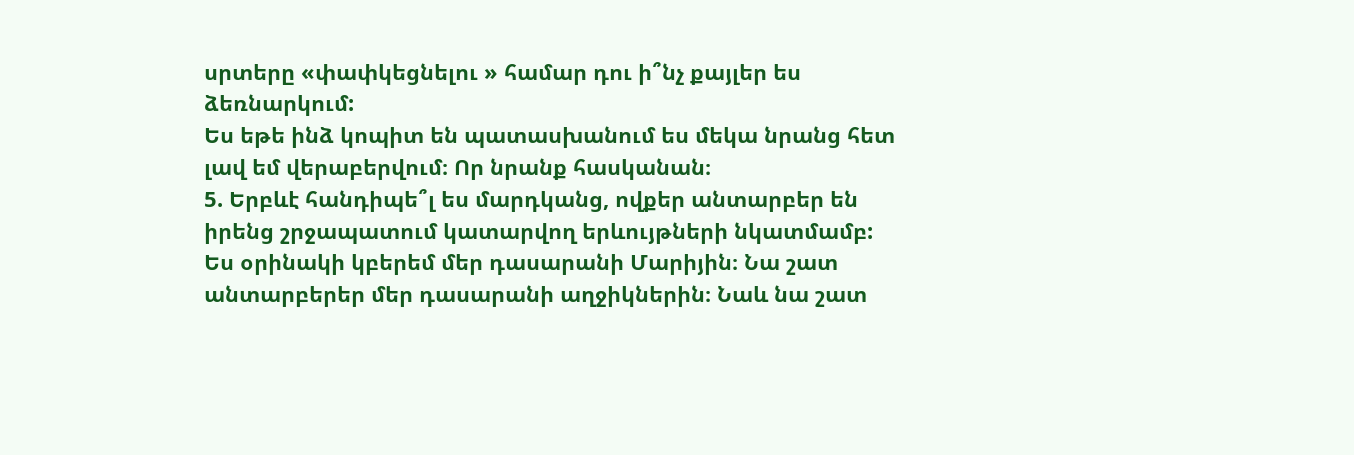սրտերը «փափկեցնելու » համար դու ի՞նչ քայլեր ես ձեռնարկում:
Ես եթե ինձ կոպիտ են պատասխանում ես մեկա նրանց հետ լավ եմ վերաբերվում։ Որ նրանք հասկանան։
5. Երբևէ հանդիպե՞լ ես մարդկանց, ովքեր անտարբեր են իրենց շրջապատում կատարվող երևույթների նկատմամբ:
Ես օրինակի կբերեմ մեր դասարանի Մարիյին։ Նա շատ անտարբերեր մեր դասարանի աղջիկներին։ Նաև նա շատ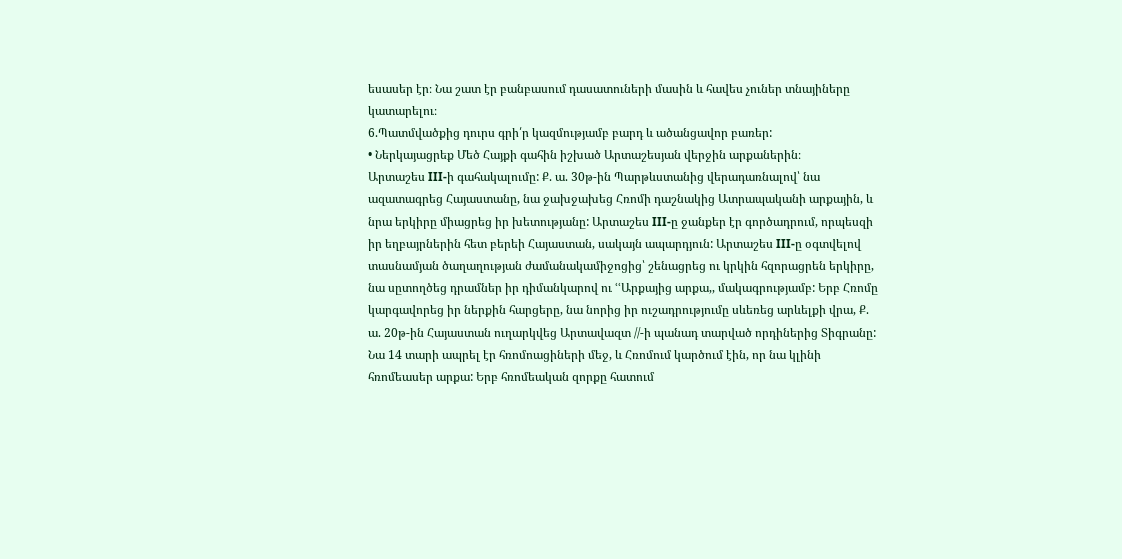եսասեր էր։ Նա շատ էր բանբասում դասատուների մասին և հավես չուներ տնայիները կատարելու։
6.Պատմվածքից դուրս գրի՛ր կազմությամբ բարդ և ածանցավոր բառեր:
• Ներկայացրեք Մեծ Հայքի գահին իշխած Արտաշեսյան վերջին արքաներին։
Արտաշես III-ի գահակալումը: Ք. ա. 30թ-ին Պարթևստանից վերադառնալով՝ նա ազատագրեց Հայաստանը, նա ջախջախեց Հռոմի դաշնակից Ատրապականի արքային, և նրա երկիրը միացրեց իր խետությանը: Արտաշես III-ը ջանքեր էր գործադրում, որպեսզի իր եղբայրներին հետ բերեի Հայաստան, սակայն ապարդյուն: Արտաշես III-ը օգտվելով տասնամյան ծաղաղության ժամանակամիջոցից՝ շենացրեց ու կրկին հզորացրեն երկիրը, նա սըտողծեց դրամներ իր դիմանկարով ու ՙՙԱրքայից արքա,, մակագրությամբ: Երբ Հռոմը կարգավորեց իր ներքին հարցերը, նա նորից իր ուշադրությումը սևեռեց արևելքի վրա, Ք. ա. 20թ-ին Հայաստան ուղարկվեց Արտավազտ //-ի պանադ տարված որդիներից Տիգրանը: Նա 14 տարի ապրել էր հռոմոացիների մեջ, և Հռոմում կարծում էին, որ նա կլինի հռոմեասեր արքա: Երբ հռոմեական զորքը հատում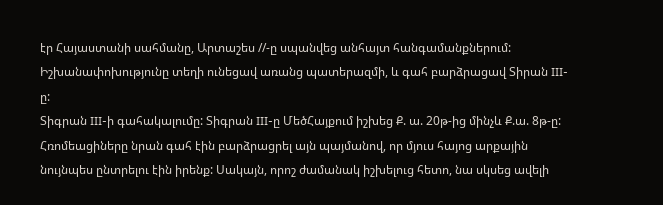էր Հայաստանի սահմանը, Արտաշես //-ը սպանվեց անհայտ հանգամանքներում: Իշխանափոխությունը տեղի ունեցավ առանց պատերազմի, և գահ բարձրացավ Տիրան III-ը:
Տիգրան III-ի գահակալումը: Տիգրան III-ը ՄեծՀայքում իշխեց Ք. ա. 20թ-ից մինչև Ք.ա. 8թ-ը: Հռոմեացիները նրան գահ էին բարձրացրել այն պայմանով, որ մյուս հայոց արքային նույնպես ընտրելու էին իրենք: Սակայն, որոշ ժամանակ իշխելուց հետո, նա սկսեց ավելի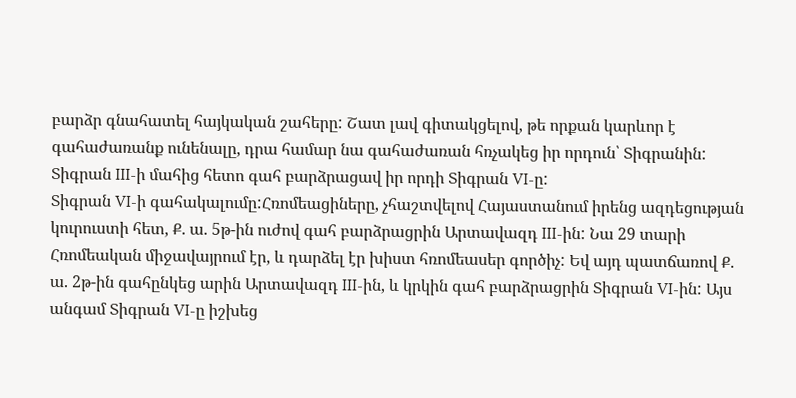բարձր գնահատել հայկական շահերը: Շատ լավ գիտակցելով, թե որքան կարևոր է գահաժառանք ունենալը, դրա համար նա գահաժառան հռչակեց իր որդուն՝ Տիգրանին: Տիգրան III-ի մահից հետո գահ բարձրացավ իր որդի Տիգրան VI-ը:
Տիգրան VI-ի գահակալումը:Հռոմեացիները, չհաշտվելով Հայաստանում իրենց ազդեցության կուրուստի հետ, Ք. ա. 5թ-ին ուժով գահ բարձրացրին Արտավազդ III-ին: Նա 29 տարի Հռոմեական միջավայրում էր, և դարձել էր խիստ հռոմեասեր գործիչ: Եվ այդ պատճառով Ք. ա. 2թ-ին գահընկեց արին Արտավազդ III-ին, և կրկին գահ բարձրացրին Տիգրան VI-ին: Այս անգամ Տիգրան VI-ը իշխեց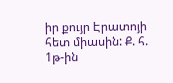իր քույր Էրատոյի հետ միասին: Ք. հ. 1թ-ին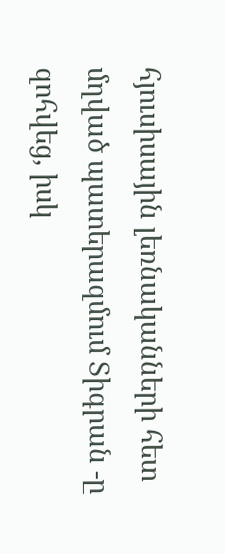հյուսիսային լեռնականների հետ մղված պատերազմում Տիգրան -ը զոհվեց, իսկ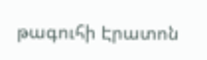թագուհի Էրատոն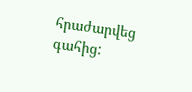հրաժարվեց գահից: